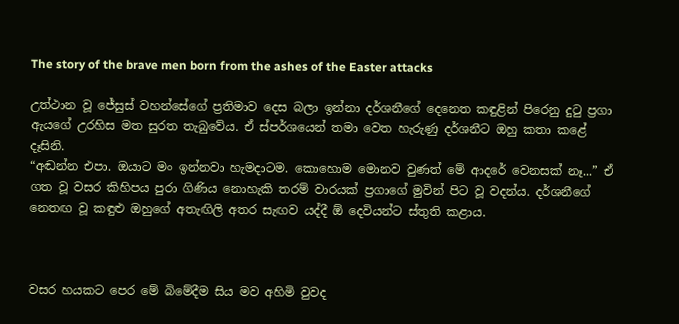The story of the brave men born from the ashes of the Easter attacks

උත්ථාන වූ ජේසුස් වහන්සේගේ ප්‍රතිමාව දෙස බලා ඉන්නා දර්ශනීගේ දෙනෙත කඳුළින් පිරෙනු දුටු ප්‍රගා ඇයගේ උරහිස මත සුරත තැබුවේය. ඒ ස්පර්ශයෙන් තමා වෙත හැරුණු දර්ශනීට ඔහු කතා කළේ දෑසිනි.
“අඬන්න එපා. ඔයාට මං ඉන්නවා හැමදාටම. කොහොම මොනව වුණත් මේ ආදරේ වෙනසක් නෑ...” ඒ ගත වූ වසර කිහිපය පුරා ගිණිය නොහැකි තරම් වාරයක් ප්‍රගාගේ මුවින් පිට වූ වදන්ය. දර්ශනීගේ නෙතඟ වූ කඳුළු ඔහුගේ අතැඟිලි අතර සැඟව යද්දී ඕ දෙවියන්ට ස්තුති කළාය.



වසර හයකට පෙර මේ බිමේදීම සිය මව අහිමි වුවද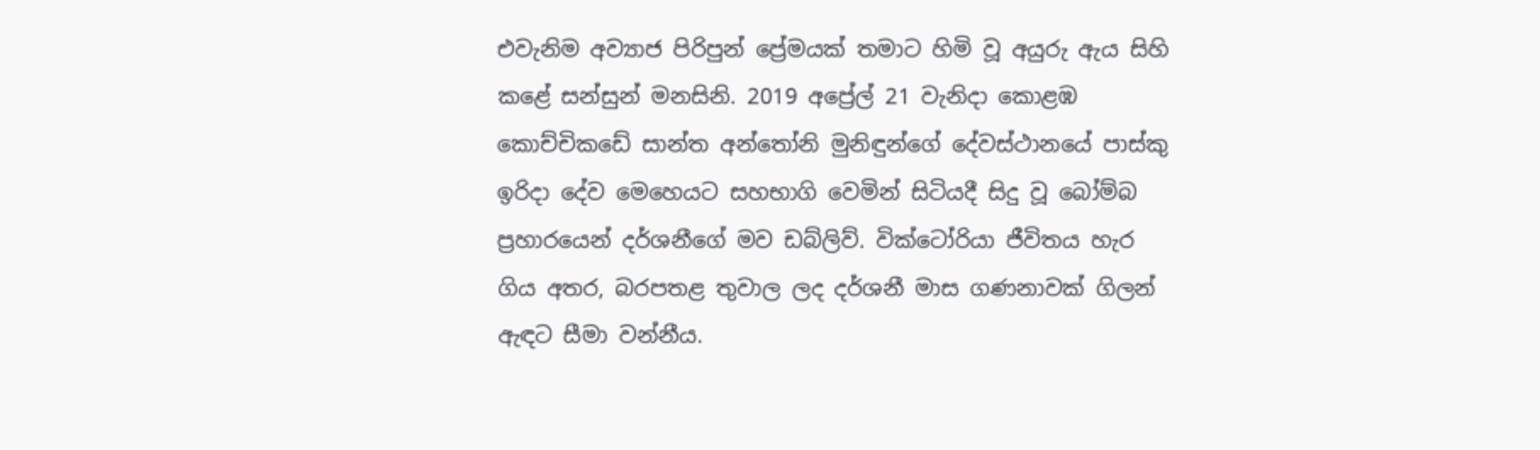එවැනිම අව්‍යාජ පිරිපුන් ප්‍රේමයක් තමාට හිමි වූ අයුරු ඇය සිහි කළේ සන්සුන් මනසිනි. 2019 අප්‍රේල් 21 වැනිදා කොළඹ කොච්චිකඩේ සාන්ත අන්තෝනි මුනිඳුන්ගේ දේවස්ථානයේ පාස්කු ඉරිදා දේව මෙහෙයට සහභාගි වෙමින් සිටියදී සිදු වූ බෝම්බ ප්‍රහාරයෙන් දර්ශනීගේ මව ඩබ්ලිව්. වික්ටෝරියා ජීවිතය හැර ගිය අතර, බරපතළ තුවාල ලද දර්ශනී මාස ගණනාවක් ගිලන් ඇඳට සීමා වන්නීය.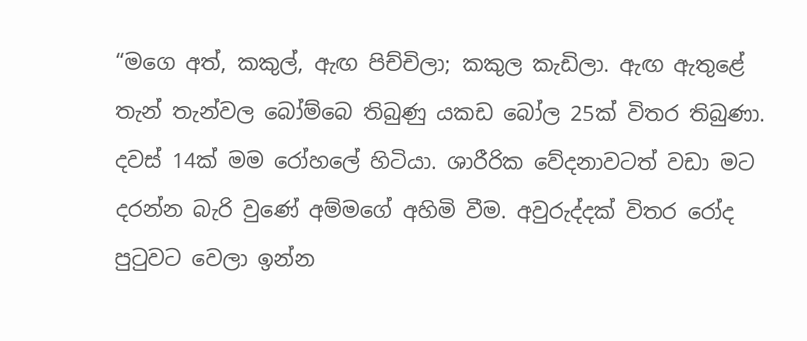“මගෙ අත්, කකුල්, ඇඟ පිච්චිලා; කකුල කැඩිලා. ඇඟ ඇතුළේ තැන් තැන්වල බෝම්බෙ තිබුණු යකඩ බෝල 25ක් විතර තිබුණා. දවස් 14ක් මම රෝහලේ හිටියා. ශාරීරික වේදනාවටත් වඩා මට දරන්න බැරි වුණේ අම්මගේ අහිමි වීම. අවුරුද්දක් විතර රෝද පුටුවට වෙලා ඉන්න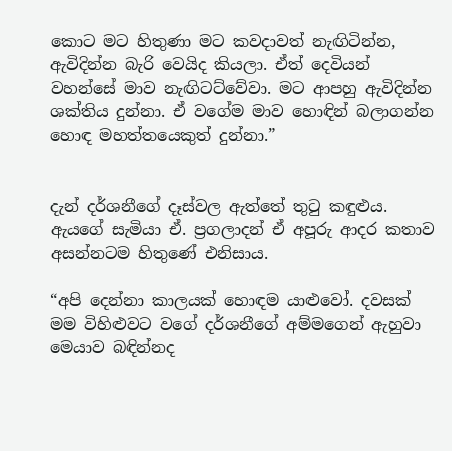කොට මට හිතුණා මට කවදාවත් නැඟිටින්න, ඇවිදින්න බැරි වෙයිද කියලා. ඒත් දෙවියන් වහන්සේ මාව නැඟිටට්වේවා. මට ආපහු ඇවිදින්න ශක්තිය දුන්නා. ඒ වගේම මාව හොඳින් බලාගන්න හොඳ මහත්තයෙකුත් දුන්නා.”


දැන් දර්ශනීගේ දෑස්වල ඇත්තේ තුටු කඳුළුය. ඇයගේ සැමියා ඒ. ප්‍රගලාදන් ඒ අපූරු ආදර කතාව අසන්නටම හිතුණේ එනිසාය.

“අපි දෙන්නා කාලයක් හොඳම යාළුවෝ. දවසක් මම විහිළුවට වගේ දර්ශනීගේ අම්මගෙන් ඇහුවා මෙයාව බඳින්නද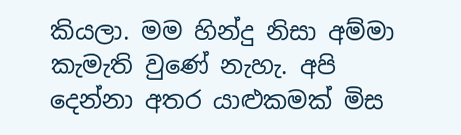කියලා. මම හින්දු නිසා අම්මා කැමැති වුණේ නැහැ. අපි දෙන්නා අතර යාළුකමක් මිස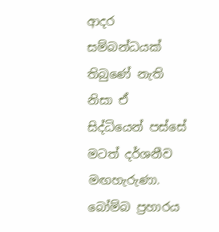ආදර සම්බන්ධයක් තිබුණේ නැති නිසා ඒ සිද්ධියෙන් පස්සේ මටත් දර්ශනීව මඟහැරුණා. බෝම්බ ප්‍රහාරය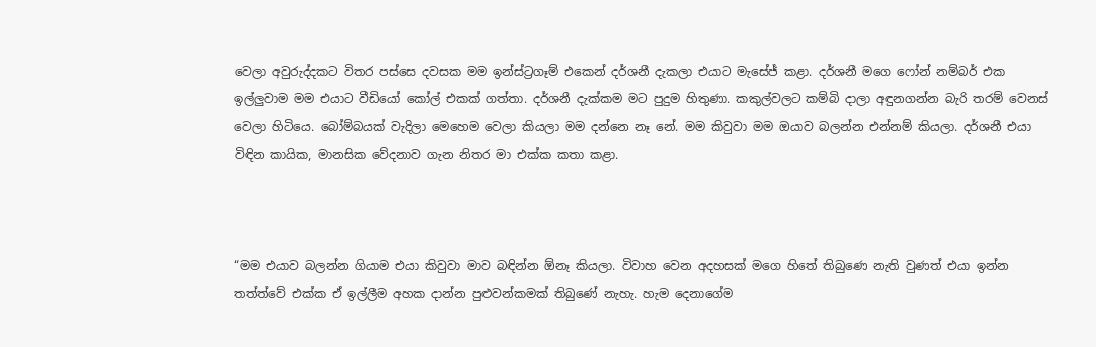වෙලා අවුරුද්දකට විතර පස්සෙ දවසක මම ඉන්ස්ට්‍රගෑම් එකෙන් දර්ශනී දැකලා එයාට මැසේජ් කළා. දර්ශනී මගෙ ෆෝන් නම්බර් එක ඉල්ලුවාම මම එයාට වීඩියෝ කෝල් එකක් ගත්තා. දර්ශනී දැක්කම මට පුදුම හිතුණා. කකුල්වලට කම්බි දාලා අඳුනගන්න බැරි තරම් වෙනස් වෙලා හිටියෙ. බෝම්බයක් වැදිලා මෙහෙම වෙලා කියලා මම දන්නෙ නෑ නේ. මම කිවුවා මම ඔයාව බලන්න එන්නම් කියලා. දර්ශනී එයා විඳින කායික, මානසික වේදනාව ගැන නිතර මා එක්ක කතා කළා.



“මම එයාව බලන්න ගියාම එයා කිවුවා මාව බඳින්න ඕනෑ කියලා. විවාහ වෙන අදහසක් මගෙ හිතේ තිබුණෙ නැති වුණත් එයා ඉන්න තත්ත්වේ එක්ක ඒ ඉල්ලීම අහක දාන්න පුළුවන්කමක් තිබුණේ නැහැ. හැම දෙනාගේම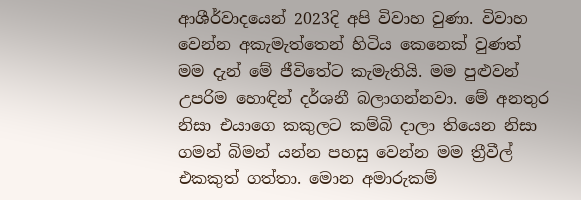ආශීර්වාදයෙන් 2023දි අපි විවාහ වුණා. විවාහ වෙන්න අකැමැත්තෙන් හිටිය කෙනෙක් වුණත් මම දැන් මේ ජීවිතේට කැමැතියි. මම පුළුවන් උපරිම හොඳින් දර්ශනී බලාගන්නවා. මේ අනතුර නිසා එයාගෙ කකුලට කම්බි දාලා තියෙන නිසා ගමන් බිමන් යන්න පහසු වෙන්න මම ත්‍රීවීල් එකකුත් ගත්තා. මොන අමාරුකම්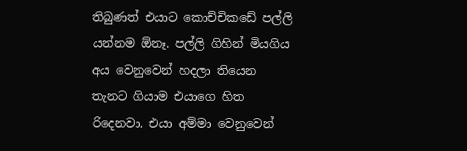තිබුණත් එයාට කොච්චිකඩේ පල්ලි යන්නම ඕනෑ. පල්ලි ගිහින් මියගිය අය වෙනුවෙන් හදලා තියෙන තැනට ගියාම එයාගෙ හිත රිදෙනවා. එයා අම්මා වෙනුවෙන්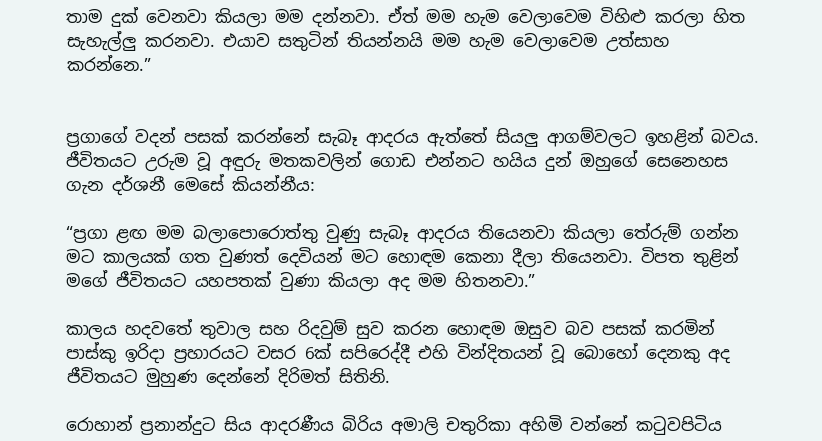තාම දුක් වෙනවා කියලා මම දන්නවා. ඒත් මම හැම වෙලාවෙම විහිළු කරලා හිත සැහැල්ලු‍ කරනවා. එයාව සතුටින් තියන්නයි මම හැම වෙලාවෙම උත්සාහ කරන්නෙ.”


ප්‍රගාගේ වදන් පසක් කරන්නේ සැබෑ ආදරය ඇත්තේ සියලු‍ ආගම්වලට ඉහළින් බවය. ජීවිතයට උරුම වූ අඳුරු මතකවලින් ගොඩ එන්නට හයිය දුන් ඔහුගේ සෙනෙහස ගැන දර්ශනී මෙසේ කියන්නීය:

“ප්‍රගා ළඟ මම බලාපොරොත්තු වුණු සැබෑ ආදරය තියෙනවා කියලා තේරුම් ගන්න මට කාලයක් ගත වුණත් දෙවියන් මට හොඳම කෙනා දීලා තියෙනවා. විපත තුළින් මගේ ජීවිතයට යහපතක් වුණා කියලා අද මම හිතනවා.”

කාලය හදවතේ තුවාල සහ රිදවුම් සුව කරන හොඳම ඔසුව බව පසක් කරමින් පාස්කු ඉරිදා ප්‍රහාරයට වසර 6ක් සපිරෙද්දී එහි වින්දිතයන් වූ බොහෝ දෙනකු අද ජීවිතයට මුහුණ දෙන්නේ දිරිමත් සිතිනි.

රොහාන් ප්‍රනාන්දුට සිය ආදරණීය බිරිය අමාලි චතුරිකා අහිමි වන්නේ කටුවපිටිය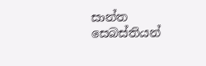සාන්ත සෙබස්තියන්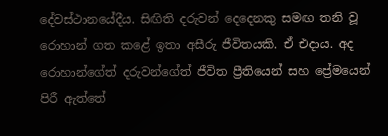දේවස්ථානයේදීය. සිඟිති දරුවන් දෙදෙනකු සමඟ තනි වූ රොහාන් ගත කළේ ඉතා අසීරු ජීවිතයකි. ඒ එදාය. අද රොහාන්ගේත් දරුවන්ගේත් ජීවිත ප්‍රීතියෙන් සහ ප්‍රේමයෙන් පිරී ඇත්තේ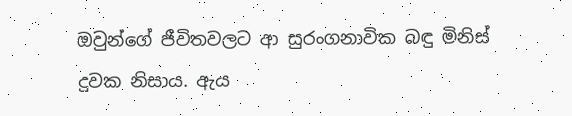ඔවුන්ගේ ජීවිතවලට ආ සුරංගනාවික බඳු මිනිස් දුවක නිසාය. ඇය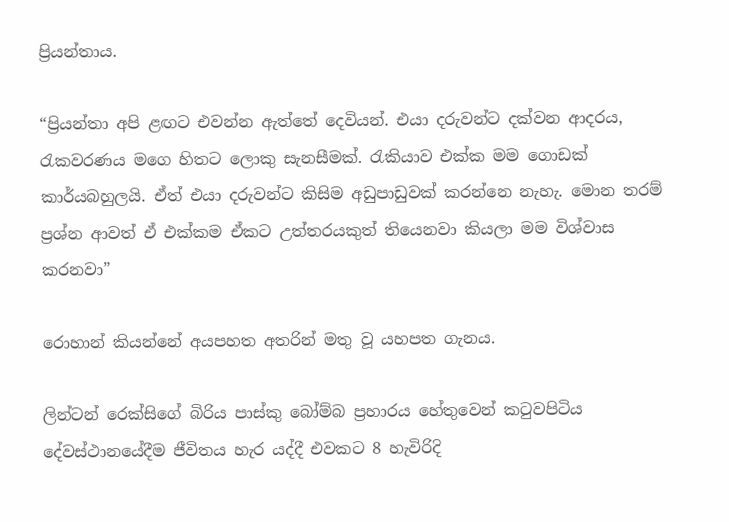ප්‍රියන්තාය.

“ප්‍රියන්තා අපි ළඟට එවන්න ඇත්තේ දෙවියන්. එයා දරුවන්ට දක්වන ආදරය, රැකවරණය මගෙ හිතට ලොකු සැනසීමක්. රැකියාව එක්ක මම ගොඩක් කාර්යබහුලයි. ඒත් එයා දරුවන්ට කිසිම අඩුපාඩුවක් කරන්නෙ නැහැ. මොන තරම් ප්‍රශ්න ආවත් ඒ එක්කම ඒකට උත්තරයකුත් තියෙනවා කියලා මම විශ්වාස කරනවා”

රොහාන් කියන්නේ අයපහත අතරින් මතු වූ යහපත ගැනය.

ලින්ටන් රෙක්සිගේ බිරිය පාස්කු බෝම්බ ප්‍රහාරය හේතුවෙන් කටුවපිටිය දේවස්ථානයේදීම ජීවිතය හැර යද්දී එවකට 8 හැවිරිදි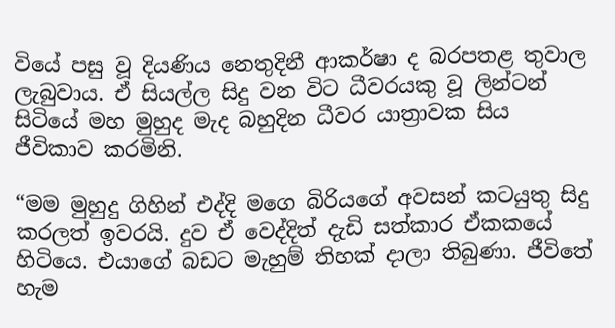වියේ පසු වූ දියණිය නෙතුදිනී ආකර්ෂා ද බරපතළ තුවාල ලැබුවාය. ඒ සියල්ල සිදු වන විට ධීවරයකු වූ ලින්ටන් සිටියේ මහ මුහුද මැද බහුදින ධීවර යාත්‍රාවක සිය ජීවිකාව කරමිනි.

“මම මුහුදු ගිහින් එද්දි මගෙ බිරියගේ අවසන් කටයුතු සිදු කරලත් ඉවරයි. දුව ඒ වෙද්දිත් දැඩි සත්කාර ඒකකයේ හිටියෙ. එයාගේ බඩට මැහුම් තිහක් දාලා තිබුණා. ජීවිතේ හැම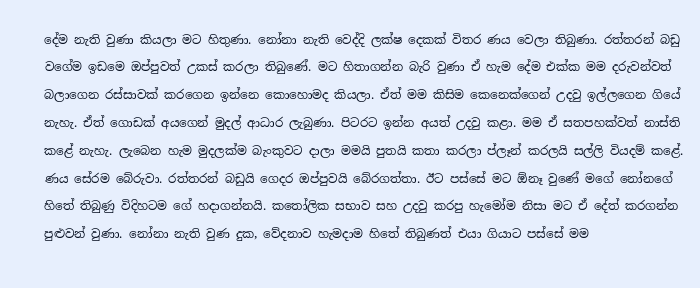දේම නැති වුණා කියලා මට හිතුණා. නෝනා නැති වෙද්දි ලක්ෂ දෙකක් විතර ණය වෙලා තිබුණා. රත්තරන් බඩු වගේම ඉඩමෙ ඔප්පුවත් උකස් කරලා තිබුණේ. මට හිතාගන්න බැරි වුණා ඒ හැම දේම එක්ක මම දරුවන්වත් බලාගෙන රස්සාවක් කරගෙන ඉන්නෙ කොහොමද කියලා. ඒත් මම කිසිම කෙනෙක්ගෙන් උදවු ඉල්ලගෙන ගියේ නැහැ. ඒත් ගොඩක් අයගෙන් මුදල් ආධාර ලැබුණා. පිටරට ඉන්න අයත් උදවු කළා. මම ඒ සතපහක්වත් නාස්ති කළේ නැහැ. ලැබෙන හැම මුදලක්ම බැංකුවට දාලා මමයි පුතයි කතා කරලා ප්ලෑන් කරලයි සල්ලි වියදම් කළේ. ණය සේරම බේරුවා. රත්තරන් බඩුයි ගෙදර ඔප්පුවයි බේරගත්තා. ඊට පස්සේ මට ඕනෑ වුණේ මගේ නෝනගේ හිතේ තිබුණු විදිහටම ගේ හදාගන්නයි. කතෝලික සභාව සහ උදවු කරපු හැමෝම නිසා මට ඒ දේත් කරගන්න පුළුවන් වුණා. නෝනා නැති වුණ දුක, වේදනාව හැමදාම හිතේ තිබුණත් එයා ගියාට පස්සේ මම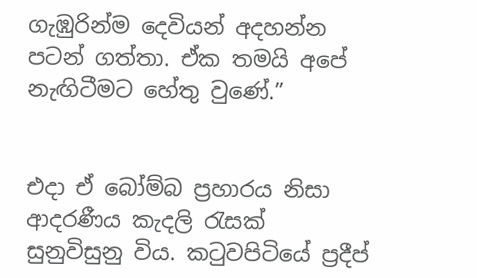ගැඹුරින්ම දෙවියන් අදහන්න පටන් ගත්තා. ඒක තමයි අපේ නැඟිටීමට හේතු වුණේ.”


එදා ඒ බෝම්බ ප්‍රහාරය නිසා ආදරණීය කැදලි රැසක් සුනුවිසුනු විය. කටුවපිටියේ ප්‍රදීප්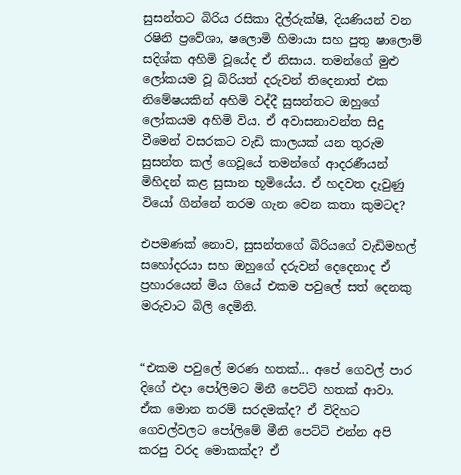සුසන්තට බිරිය රසිකා දිල්රුක්ෂි, දියණියන් වන රෂිනි ප්‍රවේශා, ෂලොමි හිමායා සහ පුතු ෂාලොම් සදිශ්ක අහිමි වූයේද ඒ නිසාය. තමන්ගේ මුළු ලෝකයම වූ බිරියත් දරුවන් තිදෙනාත් එක නිමේෂයකින් අහිමි වද්දී සුසන්තට ඔහුගේ ලෝකයම අහිමි විය. ඒ අවාසනාවන්ත සිදු වීමෙන් වසරකට වැඩි කාලයක් යන තුරුම සුසන්ත කල් ගෙවූයේ තමන්ගේ ආදරණීයන් මිහිදන් කළ සුසාන භූමියේය. ඒ හදවත දැවුණු වියෝ ගින්නේ තරම ගැන වෙන කතා කුමටද?

එපමණක් නොව, සුසන්තගේ බිරියගේ වැඩිමහල් සහෝදරයා සහ ඔහුගේ දරුවන් දෙදෙනාද ඒ ප්‍රහාරයෙන් මිය ගියේ එකම පවුලේ සත් දෙනකු මරුවාට බිලි දෙමිනි.


“එකම පවුලේ මරණ හතක්... අපේ ගෙවල් පාර දිගේ එදා පෝලිමට මිනී පෙට්ටි හතක් ආවා. ඒක මොන තරම් සරදමක්ද? ඒ විදිහට ගෙවල්වලට පෝලිමේ මීනි පෙට්ටි එන්න අපි කරපු වරද මොකක්ද? ඒ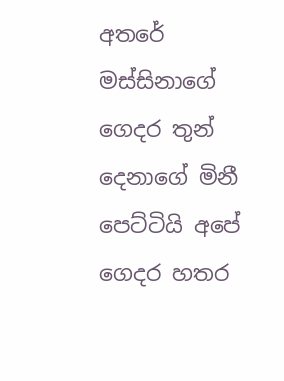අතරේ මස්සිනාගේ ගෙදර තුන් දෙනාගේ මිනී පෙට්ටියි අපේ ගෙදර හතර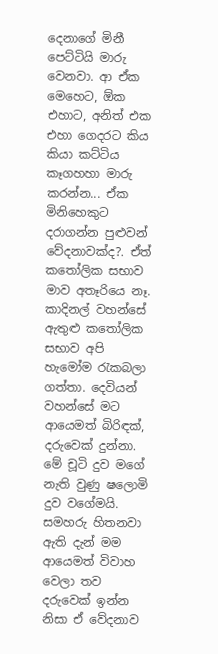දෙනාගේ මිනී පෙට්ටියි මාරු වෙනවා. ආ ඒක මෙහෙට, ඕක එහාට, අනිත් එක එහා ගෙදරට කිය කියා කට්ටිය කෑගහහා මාරු කරන්න... ඒක මිනිහෙකුට දරාගන්න පුළුවන් වේදනාවක්ද?. ඒත් කතෝලික සභාව මාව අතෑරියෙ නෑ. කාදිනල් වහන්සේ ඇතුළු කතෝලික සභාව අපි හැමෝම රැකබලා ගත්තා. දෙවියන් වහන්සේ මට ආයෙමත් බිරිඳක්, දරුවෙක් දුන්නා. මේ චූටි දුව මගේ නැති වුණු ෂලොමි දුව වගේමයි. සමහරු හිතනවා ඇති දැන් මම ආයෙමත් විවාහ වෙලා තව දරුවෙක් ඉන්න නිසා ඒ වේදනාව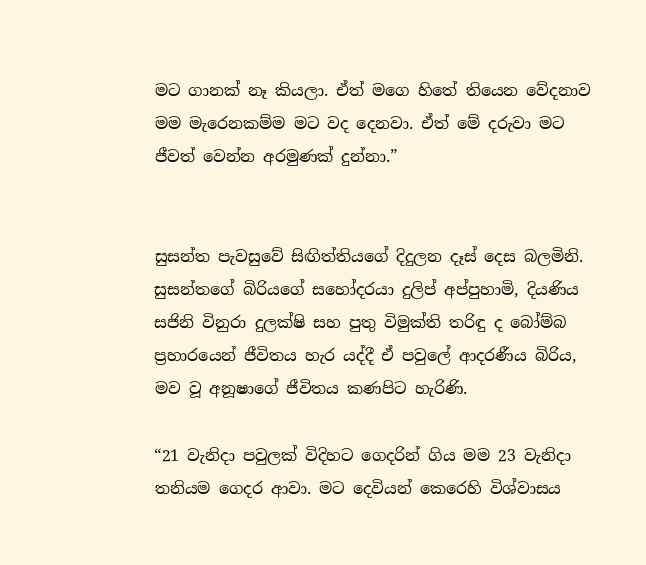මට ගානක් නෑ කියලා. ඒත් මගෙ හිතේ තියෙන වේදනාව මම මැරෙනකම්ම මට වද දෙනවා. ඒත් මේ දරුවා මට ජීවත් වෙන්න අරමුණක් දුන්නා.”


සුසන්ත පැවසුවේ සිඟිත්තියගේ දිදුලන දෑස් දෙස බලමිනි. සුසන්තගේ බිරියගේ සහෝදරයා දුලිප් අප්පුහාමි, දියණිය සජිනි විනුරා දුලක්ෂි සහ පුතු විමුක්ති තරිඳු ද බෝම්බ ප්‍රහාරයෙන් ජීවිතය හැර යද්දී ඒ පවුලේ ආදරණීය බිරිය, මව වූ අනූෂාගේ ජීවිතය කණපිට හැරිණි.

“21 වැනිදා පවුලක් විදිහට ගෙදරින් ගිය මම 23 වැනිදා තනියම ගෙදර ආවා. මට දෙවියන් කෙරෙහි විශ්වාසය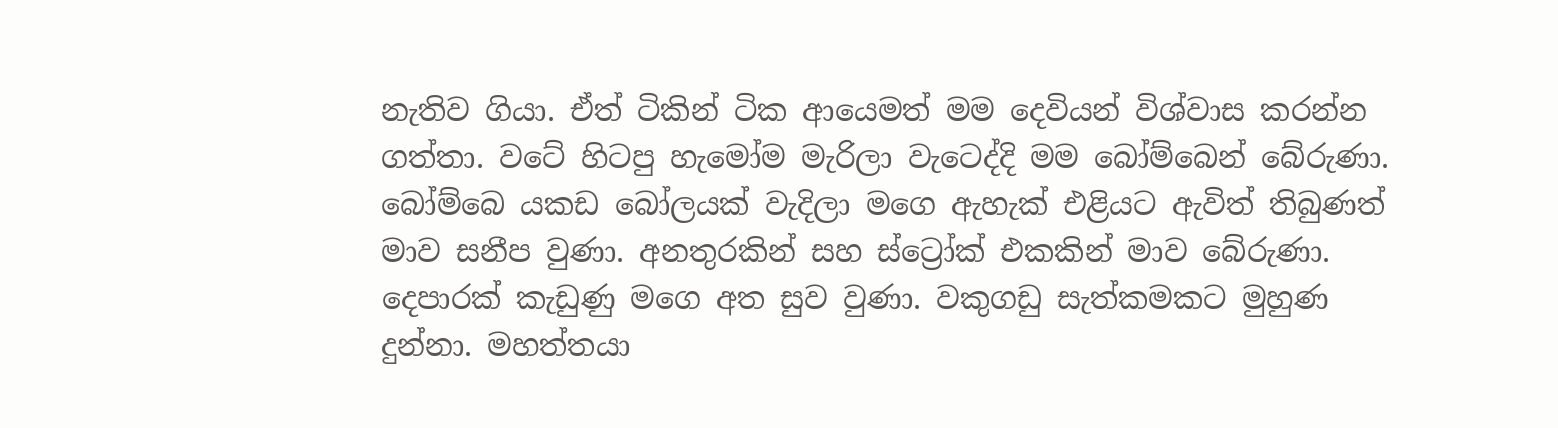නැතිව ගියා. ඒත් ටිකින් ටික ආයෙමත් මම දෙවියන් විශ්වාස කරන්න ගත්තා. වටේ හිටපු හැමෝම මැරිලා වැටෙද්දි මම බෝම්බෙන් බේරුණා. බෝම්බෙ යකඩ බෝලයක් වැදිලා මගෙ ඇහැක් එළියට ඇවිත් තිබුණත් මාව සනීප වුණා. අනතුරකින් සහ ස්ට්‍රෝක් එකකින් මාව බේරුණා. දෙපාරක් කැඩුණු මගෙ අත සුව වුණා. වකුගඩු සැත්කමකට මුහුණ දුන්නා. මහත්තයා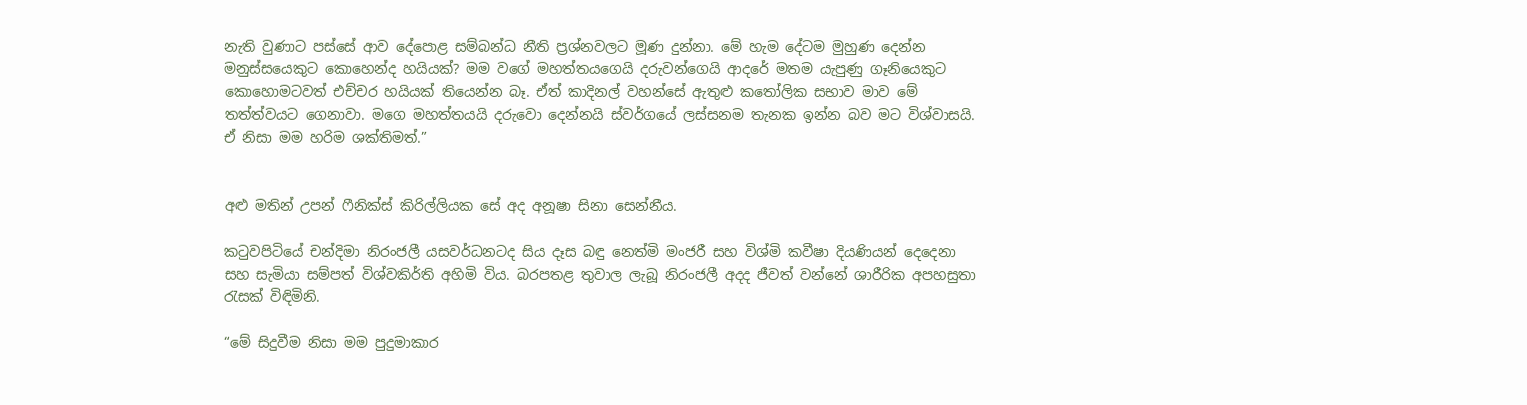නැති වුණාට පස්සේ ආව දේපොළ සම්බන්ධ නීති ප්‍රශ්නවලට මූණ දුන්නා. මේ හැම දේටම මුහුණ දෙන්න මනුස්සයෙකුට කොහෙන්ද හයියක්? මම වගේ මහත්තයගෙයි දරුවන්ගෙයි ආදරේ මතම යැපුණු ගෑනියෙකුට කොහොමටවත් එච්චර හයියක් තියෙන්න බෑ. ඒත් කාදිනල් වහන්සේ ඇතුළු කතෝලික සභාව මාව මේ තත්ත්වයට ගෙනාවා. මගෙ මහත්තයයි දරුවො දෙන්නයි ස්වර්ගයේ ලස්සනම තැනක ඉන්න බව මට විශ්වාසයි. ඒ නිසා මම හරිම ශක්තිමත්.”


අළු මතින් උපන් ෆීනික්ස් කිරිල්ලියක සේ අද අනූෂා සිනා සෙන්නීය.

කටුවපිටියේ චන්දිමා නිරංජලී යසවර්ධනටද සිය දෑස බඳු නෙත්මි මංජරී සහ විශ්මි කවීෂා දියණියන් දෙදෙනා සහ සැමියා සම්පත් විශ්වකිර්ති අහිමි විය. බරපතළ තුවාල ලැබූ නිරංජලී අදද ජීවත් වන්නේ ශාරීරික අපහසුතා රැසක් විඳිමිනි.

“මේ සිදුවීම නිසා මම පුදුමාකාර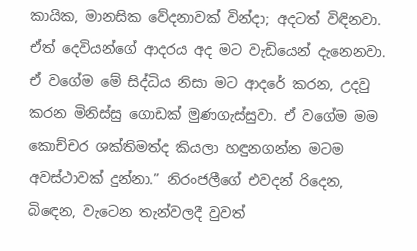කායික, මානසික වේදනාවක් වින්දා; අදටත් විඳිනවා. ඒත් දෙවියන්ගේ ආදරය අද මට වැඩියෙන් දැනෙනවා. ඒ වගේම මේ සිද්ධිය නිසා මට ආදරේ කරන, උදවු කරන මිනිස්සු ගොඩක් මුණගැස්සුවා. ඒ වගේම මම කොච්චර ශක්තිමත්ද කියලා හඳුනගන්න මටම අවස්ථාවක් දුන්නා.” නිරංජලීගේ එවදන් රිදෙන, බිඳෙන, වැටෙන තැන්වලදී වුවත්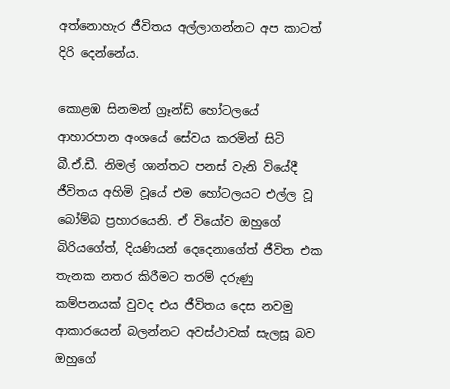අත්නොහැර ජීවිතය අල්ලාගන්නට අප කාටත් දිරි දෙන්නේය.

කොළඹ සිනමන් ග්‍රෑන්ඩ් හෝටලයේ ආහාරපාන අංශයේ සේවය කරමින් සිටි බී.ඒ.ඩී. නිමල් ශාන්තට පනස් වැනි වියේදී ජීවිතය අහිමි වූයේ එම හෝටලයට එල්ල වූ බෝම්බ ප්‍රහාරයෙනි. ඒ වියෝව ඔහුගේ බිරියගේත්, දියණියන් දෙදෙනාගේත් ජීවිත එක තැනක නතර කිරීමට තරම් දරුණු කම්පනයක් වුවද එය ජීවිතය දෙස නවමු ආකාරයෙන් බලන්නට අවස්ථාවක් සැලසූ බව ඔහුගේ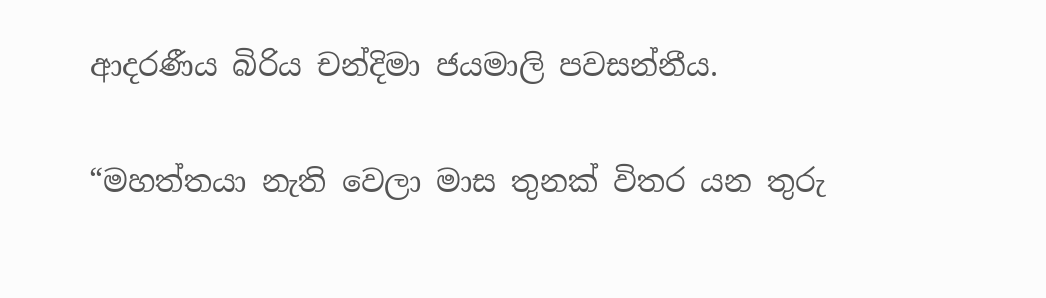ආදරණීය බිරිය චන්දිමා ජයමාලි පවසන්නීය.

“මහත්තයා නැති වෙලා මාස තුනක් විතර යන තුරු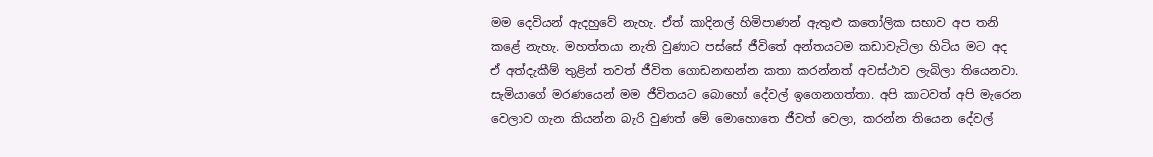මම දෙවියන් ඇදහුවේ නැහැ. ඒත් කාදිනල් හිමිපාණන් ඇතුළු කතෝලික සභාව අප තනි කළේ නැහැ. මහත්තයා නැති වුණාට පස්සේ ජීවිතේ අන්තයටම කඩාවැටිලා හිටිය මට අද ඒ අත්දැකීම් තුළින් තවත් ජීවිත ගොඩනඟන්න කතා කරන්නත් අවස්ථාව ලැබිලා තියෙනවා. සැමියාගේ මරණයෙන් මම ජීවිතයට බොහෝ දේවල් ඉගෙනගත්තා. අපි කාටවත් අපි මැරෙන වෙලාව ගැන කියන්න බැරි වුණත් මේ මොහොතෙ ජීවත් වෙලා, කරන්න තියෙන දේවල්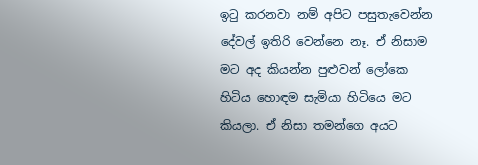ඉටු කරනවා නම් අපිට පසුතැවෙන්න දේවල් ඉතිරි වෙන්නෙ නෑ. ඒ නිසාම මට අද කියන්න පුළුවන් ලෝකෙ හිටිය හොඳම සැමියා හිටියෙ මට කියලා. ඒ නිසා තමන්ගෙ අයට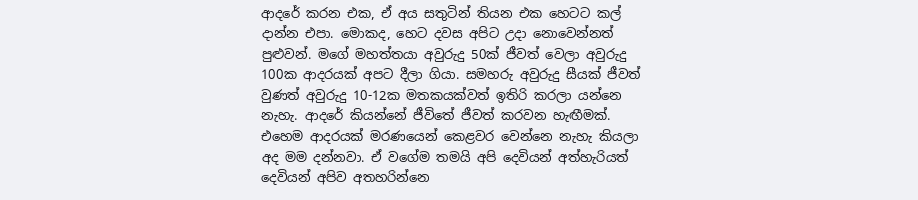ආදරේ කරන එක, ඒ අය සතුටින් තියන එක හෙටට කල් දාන්න එපා. මොකද, හෙට දවස අපිට උදා නොවෙන්නත් පුළුවන්. මගේ මහත්තයා අවුරුදු 50ක් ජීවත් වෙලා අවුරුදු 100ක ආදරයක් අපට දීලා ගියා. සමහරු අවුරුදු සීයක් ජීවත් වුණත් අවුරුදු 10-12ක මතකයක්වත් ඉතිරි කරලා යන්නෙ නැහැ. ආදරේ කියන්නේ ජීවිතේ ජීවත් කරවන හැඟීමක්. එහෙම ආදරයක් මරණයෙන් කෙළවර වෙන්නෙ නැහැ කියලා අද මම දන්නවා. ඒ වගේම තමයි අපි දෙවියන් අත්හැරියත් දෙවියන් අපිව අතහරින්නෙ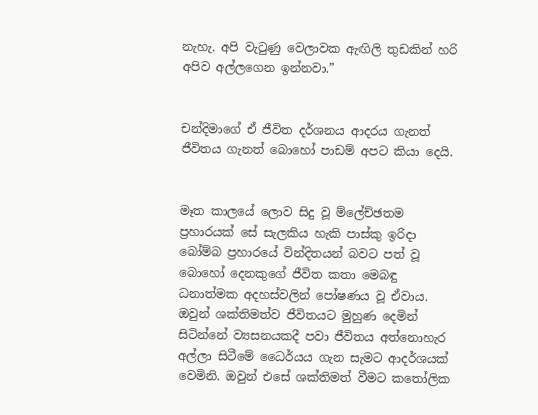නැහැ. අපි වැටුණු වෙලාවක ඇඟිලි තුඩකින් හරි අපිව අල්ලගෙන ඉන්නවා.”


චන්දිමාගේ ඒ ජීවිත දර්ශනය ආදරය ගැනත් ජීවිතය ගැනත් බොහෝ පාඩම් අපට කියා දෙයි.


මෑත කාලයේ ලොව සිදු වූ ම්ලේච්ඡතම ප්‍රහාරයක් සේ සැලකිය හැකි පාස්කු ඉරිදා බෝම්බ ප්‍රහාරයේ වින්දිතයන් බවට පත් වූ බොහෝ දෙනකුගේ ජීවිත කතා මෙබඳු ධනාත්මක අදහස්වලින් පෝෂණය වූ ඒවාය. ඔවුන් ශක්තිමත්ව ජීවිතයට මුහුණ දෙමින් සිටින්නේ ව්‍යසනයකදී පවා ජීවිතය අත්නොහැර අල්ලා සිටීමේ ධෛර්යය ගැන සැමට ආදර්ශයක් වෙමිනි. ඔවුන් එසේ ශක්තිමත් වීමට කතෝලික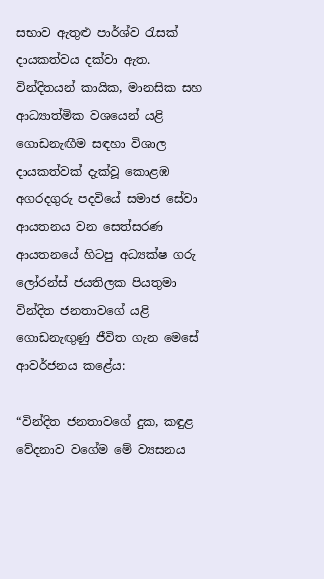සභාව ඇතුළු පාර්ශ්ව රැසක් දායකත්වය දක්වා ඇත. වින්දිතයන් කායික, මානසික සහ ආධ්‍යාත්මික වශයෙන් යළි ගොඩනැඟීම සඳහා විශාල දායකත්වක් දැක්වූ කොළඹ අගරදගුරු පදවියේ සමාජ සේවා ආයතනය වන සෙත්සරණ ආයතනයේ හිටපු අධ්‍යක්ෂ ගරු ලෝරන්ස් ජයතිලක පියතුමා වින්දිත ජනතාවගේ යළි ගොඩනැඟුණු ජීවිත ගැන මෙසේ ආවර්ජනය කළේය:

“වින්දිත ජනතාවගේ දුක, කඳුළ වේදනාව වගේම මේ ව්‍යසනය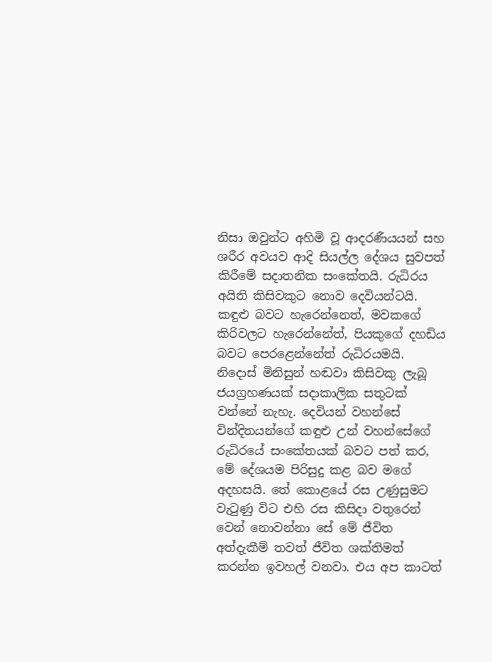නිසා ඔවුන්ට අහිමි වූ ආදරණීයයන් සහ ශරීර අවයව ආදි සියල්ල දේශය සුවපත් කිරීමේ සදාතනික සංකේතයි. රුධිරය අයිති කිසිවකුට නොව දෙවියන්ටයි. කඳුළු බවට හැරෙන්නෙත්, මවකගේ කිරිවලට හැරෙන්නේත්, පියකුගේ දහඩිය බවට පෙරළෙන්නේත් රුධිරයමයි. නිදොස් මිනිසුන් හඬවා කිසිවකු ලැබූ ජයග්‍රහණයක් සදාකාලික සතුටක් වන්නේ නැහැ. දෙවියන් වහන්සේ වින්දිතයන්ගේ කඳුළු උන් වහන්සේගේ රුධිරයේ සංකේතයක් බවට පත් කර, මේ දේශයම පිරිසුදු කළ බව මගේ අදහසයි. තේ කොළයේ රස උණුසුමට වැටුණු විට එහි රස කිසිදා වතුරෙන් වෙන් නොවන්නා සේ මේ ජීවිත අත්දැකීම් තවත් ජීවිත ශක්තිමත් කරන්න ඉවහල් වනවා. එය අප කාටත්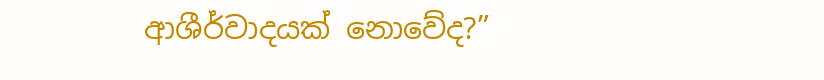ආශීර්වාදයක් නොවේද?”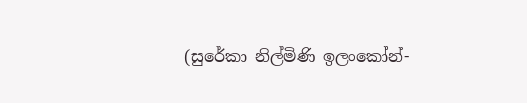(සුරේකා නිල්මිණි ඉලංකෝන්-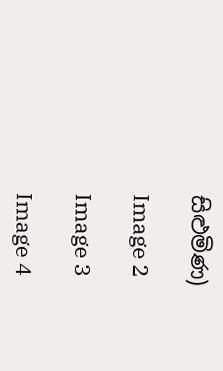සිළුමිණ)

Image 2

Image 3

Image 4